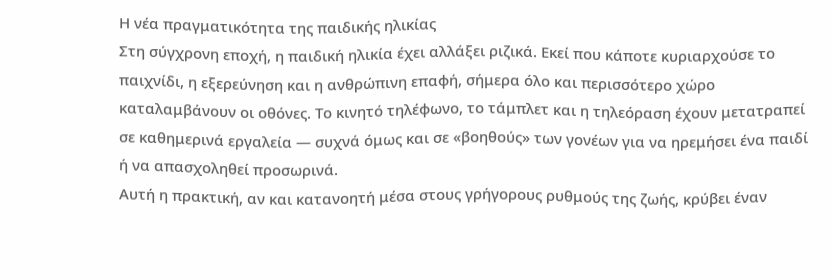Η νέα πραγματικότητα της παιδικής ηλικίας
Στη σύγχρονη εποχή, η παιδική ηλικία έχει αλλάξει ριζικά. Εκεί που κάποτε κυριαρχούσε το παιχνίδι, η εξερεύνηση και η ανθρώπινη επαφή, σήμερα όλο και περισσότερο χώρο καταλαμβάνουν οι οθόνες. Το κινητό τηλέφωνο, το τάμπλετ και η τηλεόραση έχουν μετατραπεί σε καθημερινά εργαλεία — συχνά όμως και σε «βοηθούς» των γονέων για να ηρεμήσει ένα παιδί ή να απασχοληθεί προσωρινά.
Αυτή η πρακτική, αν και κατανοητή μέσα στους γρήγορους ρυθμούς της ζωής, κρύβει έναν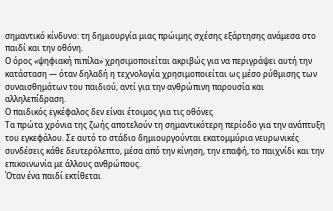σημαντικό κίνδυνο: τη δημιουργία μιας πρώιμης σχέσης εξάρτησης ανάμεσα στο παιδί και την οθόνη.
Ο όρος «ψηφιακή πιπίλα» χρησιμοποιείται ακριβώς για να περιγράψει αυτή την κατάσταση — όταν δηλαδή η τεχνολογία χρησιμοποιείται ως μέσο ρύθμισης των συναισθημάτων του παιδιού, αντί για την ανθρώπινη παρουσία και αλληλεπίδραση.
Ο παιδικός εγκέφαλος δεν είναι έτοιμος για τις οθόνες
Τα πρώτα χρόνια της ζωής αποτελούν τη σημαντικότερη περίοδο για την ανάπτυξη του εγκεφάλου. Σε αυτό το στάδιο δημιουργούνται εκατομμύρια νευρωνικές συνδέσεις κάθε δευτερόλεπτο, μέσα από την κίνηση, την επαφή, το παιχνίδι και την επικοινωνία με άλλους ανθρώπους.
Όταν ένα παιδί εκτίθεται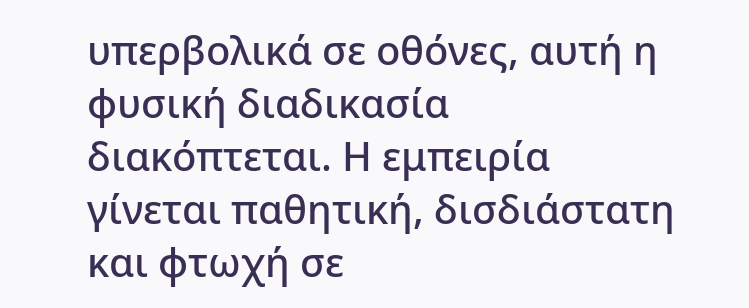υπερβολικά σε οθόνες, αυτή η φυσική διαδικασία διακόπτεται. Η εμπειρία γίνεται παθητική, δισδιάστατη και φτωχή σε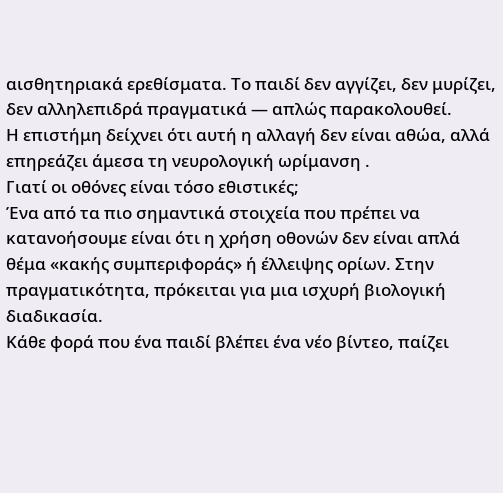αισθητηριακά ερεθίσματα. Το παιδί δεν αγγίζει, δεν μυρίζει, δεν αλληλεπιδρά πραγματικά — απλώς παρακολουθεί.
Η επιστήμη δείχνει ότι αυτή η αλλαγή δεν είναι αθώα, αλλά επηρεάζει άμεσα τη νευρολογική ωρίμανση .
Γιατί οι οθόνες είναι τόσο εθιστικές;
Ένα από τα πιο σημαντικά στοιχεία που πρέπει να κατανοήσουμε είναι ότι η χρήση οθονών δεν είναι απλά θέμα «κακής συμπεριφοράς» ή έλλειψης ορίων. Στην πραγματικότητα, πρόκειται για μια ισχυρή βιολογική διαδικασία.
Κάθε φορά που ένα παιδί βλέπει ένα νέο βίντεο, παίζει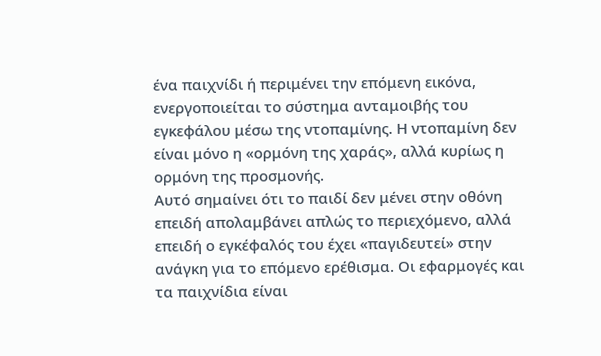ένα παιχνίδι ή περιμένει την επόμενη εικόνα, ενεργοποιείται το σύστημα ανταμοιβής του εγκεφάλου μέσω της ντοπαμίνης. Η ντοπαμίνη δεν είναι μόνο η «ορμόνη της χαράς», αλλά κυρίως η ορμόνη της προσμονής.
Αυτό σημαίνει ότι το παιδί δεν μένει στην οθόνη επειδή απολαμβάνει απλώς το περιεχόμενο, αλλά επειδή ο εγκέφαλός του έχει «παγιδευτεί» στην ανάγκη για το επόμενο ερέθισμα. Οι εφαρμογές και τα παιχνίδια είναι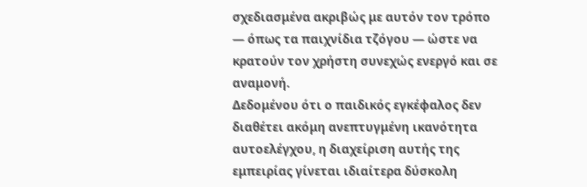σχεδιασμένα ακριβώς με αυτόν τον τρόπο — όπως τα παιχνίδια τζόγου — ώστε να κρατούν τον χρήστη συνεχώς ενεργό και σε αναμονή.
Δεδομένου ότι ο παιδικός εγκέφαλος δεν διαθέτει ακόμη ανεπτυγμένη ικανότητα αυτοελέγχου, η διαχείριση αυτής της εμπειρίας γίνεται ιδιαίτερα δύσκολη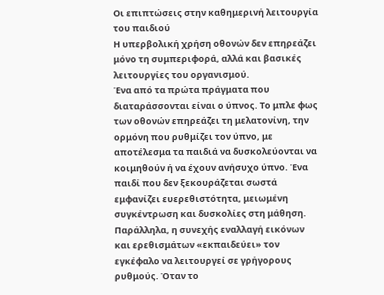Οι επιπτώσεις στην καθημερινή λειτουργία του παιδιού
Η υπερβολική χρήση οθονών δεν επηρεάζει μόνο τη συμπεριφορά, αλλά και βασικές λειτουργίες του οργανισμού.
Ένα από τα πρώτα πράγματα που διαταράσσονται είναι ο ύπνος. Το μπλε φως των οθονών επηρεάζει τη μελατονίνη, την ορμόνη που ρυθμίζει τον ύπνο, με αποτέλεσμα τα παιδιά να δυσκολεύονται να κοιμηθούν ή να έχουν ανήσυχο ύπνο. Ένα παιδί που δεν ξεκουράζεται σωστά εμφανίζει ευερεθιστότητα, μειωμένη συγκέντρωση και δυσκολίες στη μάθηση.
Παράλληλα, η συνεχής εναλλαγή εικόνων και ερεθισμάτων «εκπαιδεύει» τον εγκέφαλο να λειτουργεί σε γρήγορους ρυθμούς. Όταν το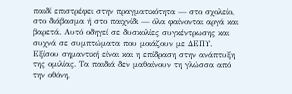παιδί επιστρέφει στην πραγματικότητα — στο σχολείο, στο διάβασμα ή στο παιχνίδι — όλα φαίνονται αργά και βαρετά. Αυτό οδηγεί σε δυσκολίες συγκέντρωσης και συχνά σε συμπτώματα που μοιάζουν με ΔΕΠΥ.
Εξίσου σημαντική είναι και η επίδραση στην ανάπτυξη της ομιλίας. Τα παιδιά δεν μαθαίνουν τη γλώσσα από την οθόνη,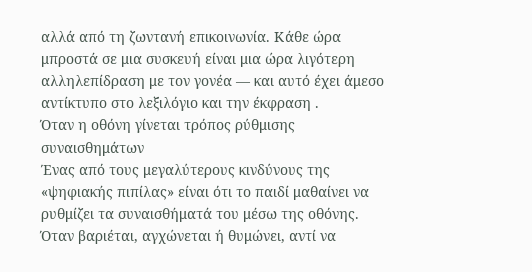αλλά από τη ζωντανή επικοινωνία. Κάθε ώρα μπροστά σε μια συσκευή είναι μια ώρα λιγότερη αλληλεπίδραση με τον γονέα — και αυτό έχει άμεσο αντίκτυπο στο λεξιλόγιο και την έκφραση .
Όταν η οθόνη γίνεται τρόπος ρύθμισης συναισθημάτων
Ένας από τους μεγαλύτερους κινδύνους της «ψηφιακής πιπίλας» είναι ότι το παιδί μαθαίνει να ρυθμίζει τα συναισθήματά του μέσω της οθόνης.
Όταν βαριέται, αγχώνεται ή θυμώνει, αντί να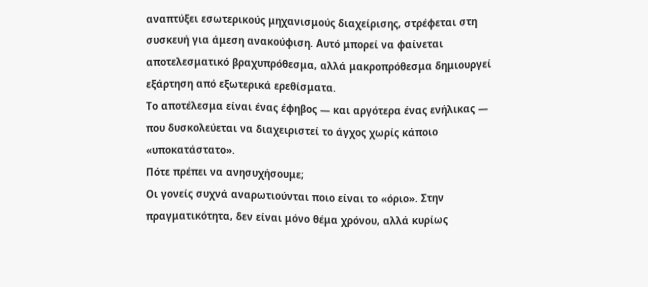αναπτύξει εσωτερικούς μηχανισμούς διαχείρισης, στρέφεται στη συσκευή για άμεση ανακούφιση. Αυτό μπορεί να φαίνεται αποτελεσματικό βραχυπρόθεσμα, αλλά μακροπρόθεσμα δημιουργεί εξάρτηση από εξωτερικά ερεθίσματα.
Το αποτέλεσμα είναι ένας έφηβος — και αργότερα ένας ενήλικας — που δυσκολεύεται να διαχειριστεί το άγχος χωρίς κάποιο «υποκατάστατο».
Πότε πρέπει να ανησυχήσουμε;
Οι γονείς συχνά αναρωτιούνται ποιο είναι το «όριο». Στην πραγματικότητα, δεν είναι μόνο θέμα χρόνου, αλλά κυρίως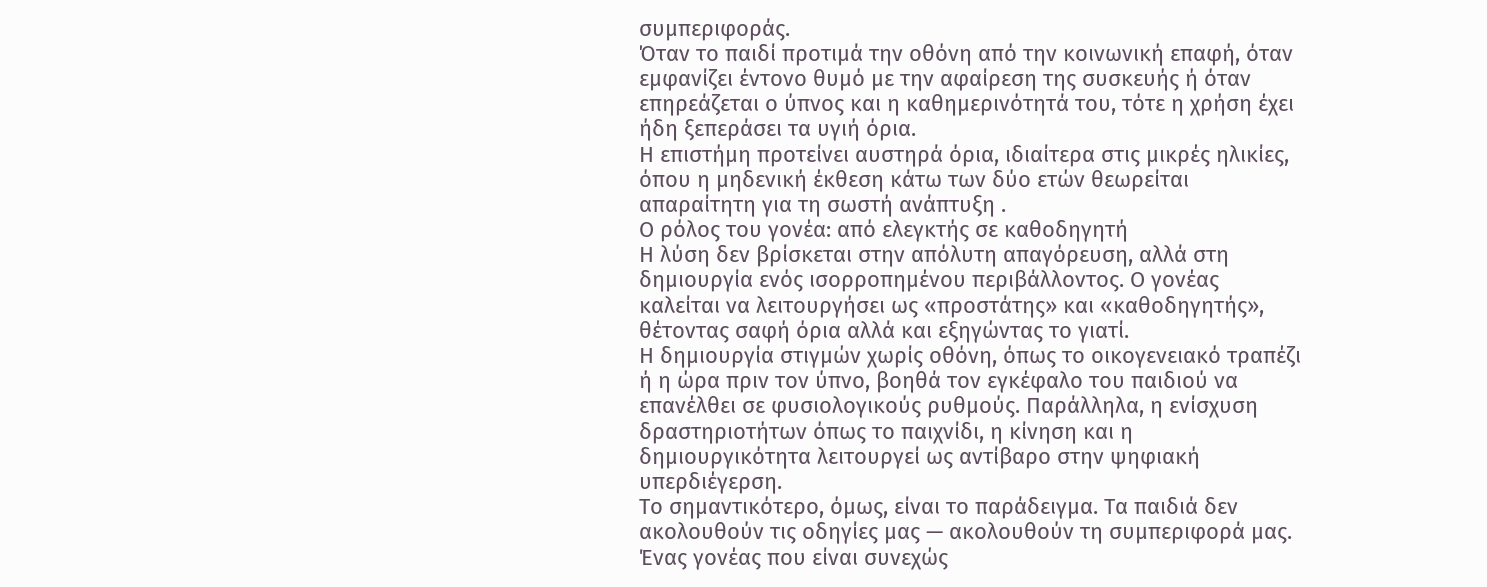συμπεριφοράς.
Όταν το παιδί προτιμά την οθόνη από την κοινωνική επαφή, όταν εμφανίζει έντονο θυμό με την αφαίρεση της συσκευής ή όταν επηρεάζεται ο ύπνος και η καθημερινότητά του, τότε η χρήση έχει ήδη ξεπεράσει τα υγιή όρια.
Η επιστήμη προτείνει αυστηρά όρια, ιδιαίτερα στις μικρές ηλικίες, όπου η μηδενική έκθεση κάτω των δύο ετών θεωρείται απαραίτητη για τη σωστή ανάπτυξη .
Ο ρόλος του γονέα: από ελεγκτής σε καθοδηγητή
Η λύση δεν βρίσκεται στην απόλυτη απαγόρευση, αλλά στη δημιουργία ενός ισορροπημένου περιβάλλοντος. Ο γονέας καλείται να λειτουργήσει ως «προστάτης» και «καθοδηγητής», θέτοντας σαφή όρια αλλά και εξηγώντας το γιατί.
Η δημιουργία στιγμών χωρίς οθόνη, όπως το οικογενειακό τραπέζι ή η ώρα πριν τον ύπνο, βοηθά τον εγκέφαλο του παιδιού να επανέλθει σε φυσιολογικούς ρυθμούς. Παράλληλα, η ενίσχυση δραστηριοτήτων όπως το παιχνίδι, η κίνηση και η δημιουργικότητα λειτουργεί ως αντίβαρο στην ψηφιακή υπερδιέγερση.
Το σημαντικότερο, όμως, είναι το παράδειγμα. Τα παιδιά δεν ακολουθούν τις οδηγίες μας — ακολουθούν τη συμπεριφορά μας. Ένας γονέας που είναι συνεχώς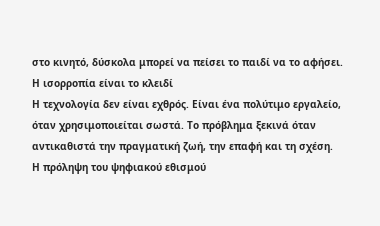στο κινητό, δύσκολα μπορεί να πείσει το παιδί να το αφήσει.
Η ισορροπία είναι το κλειδί
Η τεχνολογία δεν είναι εχθρός. Είναι ένα πολύτιμο εργαλείο, όταν χρησιμοποιείται σωστά. Το πρόβλημα ξεκινά όταν αντικαθιστά την πραγματική ζωή, την επαφή και τη σχέση.
Η πρόληψη του ψηφιακού εθισμού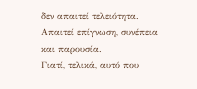δεν απαιτεί τελειότητα. Απαιτεί επίγνωση, συνέπεια και παρουσία.
Γιατί, τελικά, αυτό που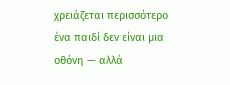χρειάζεται περισσότερο ένα παιδί δεν είναι μια οθόνη — αλλά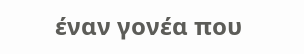έναν γονέα που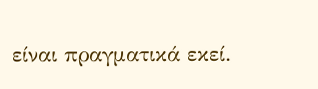είναι πραγματικά εκεί.